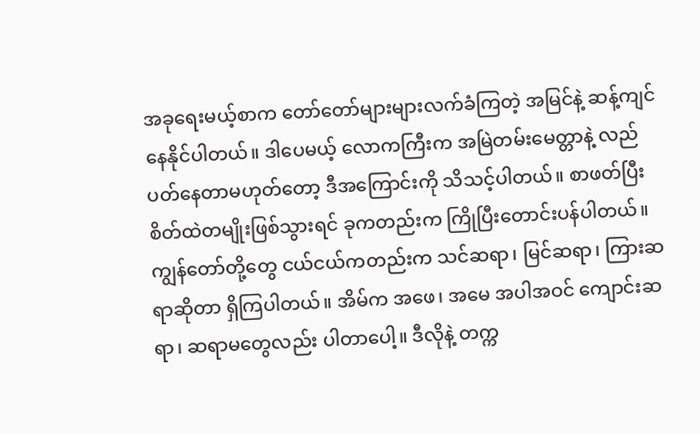အခုရေးမယ့်စာက တော်တော်များများလက်ခံကြတဲ့ အမြင်နဲ့ ဆန့်ကျင်နေနိုင်ပါတယ်။ ဒါပေမယ့် လောကကြီးက အမြဲတမ်းမေတ္တာနဲ့ လည်ပတ်နေတာမဟုတ်တော့ ဒီအကြောင်းကို သိသင့်ပါတယ်။ စာဖတ်ပြီး စိတ်ထဲတမျိုးဖြစ်သွားရင် ခုကတည်းက ကြိုပြီးတောင်းပန်ပါတယ်။
ကျွန်တော်တို့တွေ ငယ်ငယ်ကတည်းက သင်ဆရာ၊ မြင်ဆရာ၊ ကြားဆရာဆိုတာ ရှိကြပါတယ်။ အိမ်က အဖေ၊ အမေ အပါအဝင် ကျောင်းဆရာ၊ ဆရာမတွေလည်း ပါတာပေါ့။ ဒီလိုနဲ့ တက္က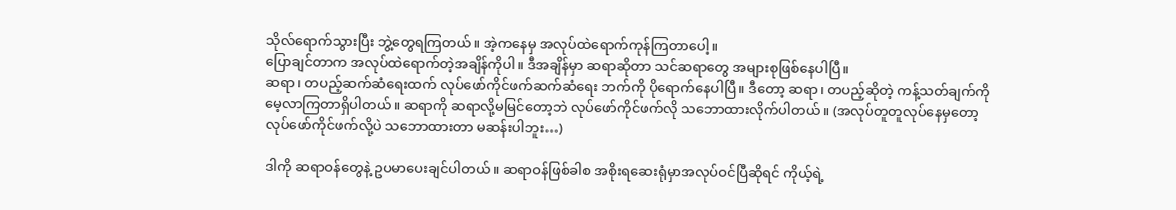သိုလ်ရောက်သွားပြီး ဘွဲ့တွေရကြတယ်။ အဲ့ကနေမှ အလုပ်ထဲရောက်ကုန်ကြတာပေါ့။
ပြောချင်တာက အလုပ်ထဲရောက်တဲ့အချိန်ကိုပါ။ ဒီအချိန်မှာ ဆရာဆိုတာ သင်ဆရာတွေ အများစုဖြစ်နေပါပြီ။
ဆရာ၊ တပည့်ဆက်ဆံရေးထက် လုပ်ဖော်ကိုင်ဖက်ဆက်ဆံရေး ဘက်ကို ပိုရောက်နေပါပြီ။ ဒီတော့ ဆရာ၊ တပည့်ဆိုတဲ့ ကန့်သတ်ချက်ကို မေ့လာကြတာရှိပါတယ်။ ဆရာကို ဆရာလို့မမြင်တော့ဘဲ လုပ်ဖော်ကိုင်ဖက်လို သဘောထားလိုက်ပါတယ်။ (အလုပ်တူတူလုပ်နေမှတော့ လုပ်ဖော်ကိုင်ဖက်လို့ပဲ သဘောထားတာ မဆန်းပါဘူး…)

ဒါကို ဆရာဝန်တွေနဲ့ ဥပမာပေးချင်ပါတယ်။ ဆရာဝန်ဖြစ်ခါစ အစိုးရဆေးရုံမှာအလုပ်ဝင်ပြီဆိုရင် ကိုယ့်ရဲ့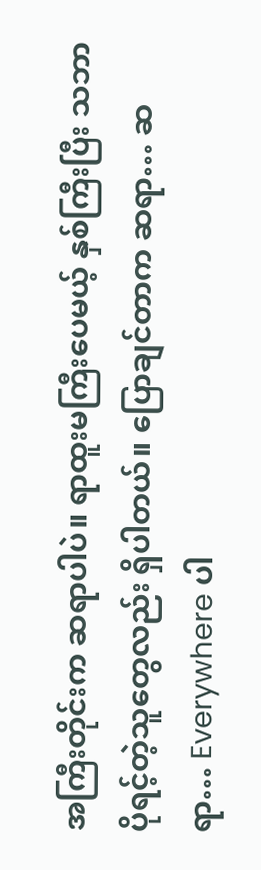အကြီးတိုင်းက ဆရာပါပဲ။ ရာထူးမကြီးပေမယ့် နှစ်ကြီးပြီး သဘာပိုရင့်တဲ့သူတွေလည်း ရှိပါတယ်။ ပြောချင်တာက ဆရာ… ဆရာ… Everywhere ပါ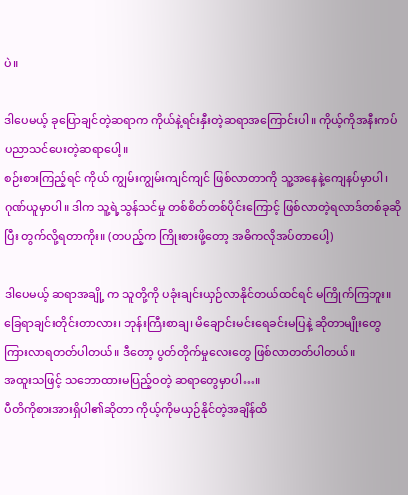ပဲ။

ဒါပေမယ့် ခုပြောချင်တဲ့ဆရာက ကိုယ်နဲ့ရင်းနှီးတဲ့ဆရာအကြောင်းပါ။ ကိုယ့်ကိုအနီးကပ် ပညာသင်ပေးတဲ့ဆရာပေါ့။
စဉ်းစားကြည့်ရင် ကိုယ် ကျွမ်းကျွမ်းကျင်ကျင် ဖြစ်လာတာကို သူ့အနေနဲ့ကျေနပ်မှာပါ၊ ဂုဏ်ယူမှာပါ။ ဒါက သူ့ရဲ့သွန်သင်မှု တစ်စိတ်တစ်ပိုင်းကြောင့် ဖြစ်လာတဲ့ရလာဒ်တစ်ခုဆိုပြီး တွက်လို့ရတာကိုး။ (တပည့်က ကြိုးစားဖို့တော့ အဓိကလိုအပ်တာပေါ့)

ဒါပေမယ့် ဆရာအချို့ က သူတို့ကို ပခုံးချင်းယှဉ်လာနိုင်တယ်ထင်ရင် မကြိုက်ကြဘူး။ ခြေရာချင်းတိုင်းတာလား၊ ဘုန်းကြီးစာချ၊ မိချောင်းမင်းရေခင်းမပြနဲ့ ဆိုတာမျိုးတွေ ကြားလာရတတ်ပါတယ်။ ဒီတော့ ပွတ်တိုက်မှုလေးတွေ ဖြစ်လာတတ်ပါတယ်။
အထူးသဖြင့် သဘောထားမပြည့်ဝတဲ့ ဆရာတွေမှာပါ…။
ပီတိကိုစားအားရှိပါ၏ဆိုတာ ကိုယ့်ကိုမယှဉ်နိုင်တဲ့အချိန်ထိ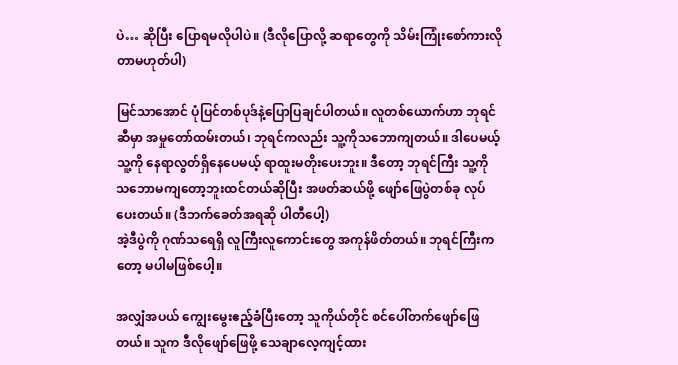ပဲ… ဆိုပြီး ပြောရမလိုပါပဲ။ (ဒီလိုပြောလို့ ဆရာတွေကို သိမ်းကြုံးစော်ကားလိုတာမဟုတ်ပါ)

မြင်သာအောင် ပုံပြင်တစ်ပုဒ်နဲ့ပြောပြချင်ပါတယ်။ လူတစ်ယောက်ဟာ ဘုရင်ဆီမှာ အမှုတော်ထမ်းတယ်၊ ဘုရင်ကလည်း သူ့ကိုသဘောကျတယ်။ ဒါပေမယ့် သူ့ကို နေရာလွတ်ရှိနေပေမယ့် ရာထူးမတိုးပေးဘူး။ ဒီတော့ ဘုရင်ကြီး သူ့ကို သဘောမကျတော့ဘူးထင်တယ်ဆိုပြီး အဖတ်ဆယ်ဖို့ ဖျော်ဖြေပွဲတစ်ခု လုပ်ပေးတယ်။ (ဒီဘက်ခေတ်အရဆို ပါတီပေါ့)
အဲ့ဒီပွဲကို ဂုဏ်သရေရှိ လူကြီးလူကောင်းတွေ အကုန်ဖိတ်တယ်။ ဘုရင်ကြီးကတော့ မပါမဖြစ်ပေါ့။

အလျှံအပယ် ကျွေးမွေးဧည့်ခံပြီးတော့ သူကိုယ်တိုင် စင်ပေါ်တက်ဖျော်ဖြေတယ်။ သူက ဒီလိုဖျော်ဖြေဖို့ သေချာလေ့ကျင့်ထား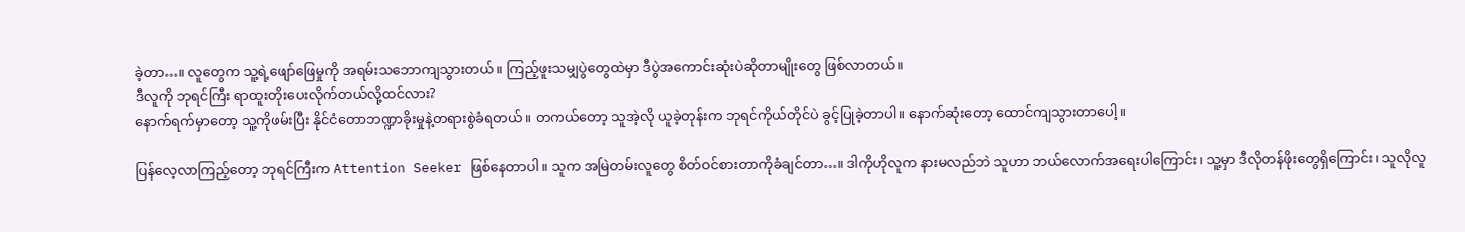ခဲ့တာ…။ လူတွေက သူ့ရဲ့ဖျော်ဖြေမှုကို အရမ်းသဘောကျသွားတယ်။ ကြည့်ဖူးသမျှပွဲတွေထဲမှာ ဒီပွဲအကောင်းဆုံးပဲဆိုတာမျိုးတွေ ဖြစ်လာတယ်။
ဒီလူကို ဘုရင်ကြီး ရာထူးတိုးပေးလိုက်တယ်လို့ထင်လား?
နောက်ရက်မှာတော့ သူ့ကိုဖမ်းပြီး နိုင်ငံတောဘဏ္ဍာခိုးမှုနဲ့တရားစွဲခံရတယ်။ တကယ်တော့ သူအဲ့လို ယူခဲ့တုန်းက ဘုရင်ကိုယ်တိုင်ပဲ ခွင့်ပြုခဲ့တာပါ။ နောက်ဆုံးတော့ ထောင်ကျသွားတာပေါ့။

ပြန်လေ့လာကြည့်တော့ ဘုရင်ကြီးက Attention Seeker ဖြစ်နေတာပါ။ သူက အမြဲတမ်းလူတွေ စိတ်ဝင်စားတာကိုခံချင်တာ…။ ဒါကိုဟိုလူက နားမလည်ဘဲ သူဟာ ဘယ်လောက်အရေးပါကြောင်း၊ သူ့မှာ ဒီလိုတန်ဖိုးတွေရှိကြောင်း၊ သူလိုလူ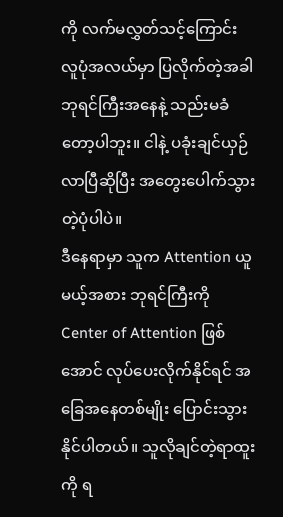ကို လက်မလွှတ်သင့်ကြောင်း လူပုံအလယ်မှာ ပြလိုက်တဲ့အခါ ဘုရင်ကြီးအနေနဲ့ သည်းမခံတော့ပါဘူး။ ငါနဲ့ ပခုံးချင်ယှဉ်လာပြီဆိုပြီး အတွေးပေါက်သွားတဲ့ပုံပါပဲ။
ဒီနေရာမှာ သူက Attention ယူမယ့်အစား ဘုရင်ကြီးကို Center of Attention ဖြစ်အောင် လုပ်ပေးလိုက်နိုင်ရင် အခြေအနေတစ်မျိုး ပြောင်းသွားနိုင်ပါတယ်။ သူလိုချင်တဲ့ရာထူးကို ရ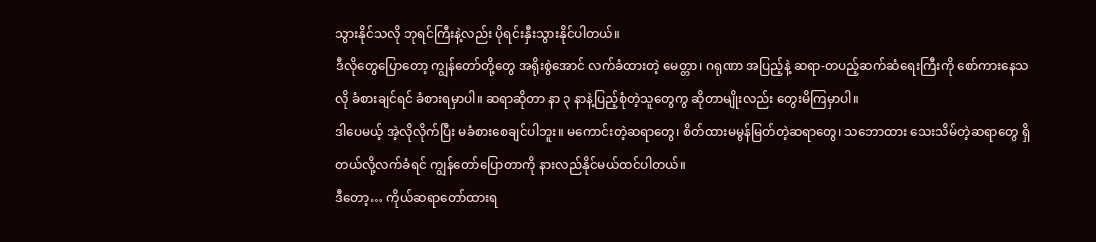သွားနိုင်သလို ဘုရင်ကြီးနဲ့လည်း ပိုရင်းနှီးသွားနိုင်ပါတယ်။
ဒီလိုတွေပြောတော့ ကျွန်တော်တို့တွေ အရိုးစွဲအောင် လက်ခံထားတဲ့ မေတ္တာ၊ ဂရုဏာ အပြည့်နဲ့ ဆရာ-တပည့်ဆက်ဆံရေးကြီးကို စော်ကားနေသလို ခံစားချင်ရင် ခံစားရမှာပါ။ ဆရာဆိုတာ နာ ၃ နာနဲ့ပြည့်စုံတဲ့သူတွေကွ ဆိုတာမျိုးလည်း တွေးမိကြမှာပါ။
ဒါပေမယ့် အဲ့လိုလိုက်ပြီး မခံစားစေချင်ပါဘူး။ မကောင်းတဲ့ဆရာတွေ၊ စိတ်ထားမမွန်မြတ်တဲ့ဆရာတွေ၊ သဘောထား သေးသိမ်တဲ့ဆရာတွေ ရှိတယ်လို့လက်ခံရင် ကျွန်တော်ပြောတာကို နားလည်နိုင်မယ်ထင်ပါတယ်။
ဒီတော့… ကိုယ်ဆရာတော်ထားရ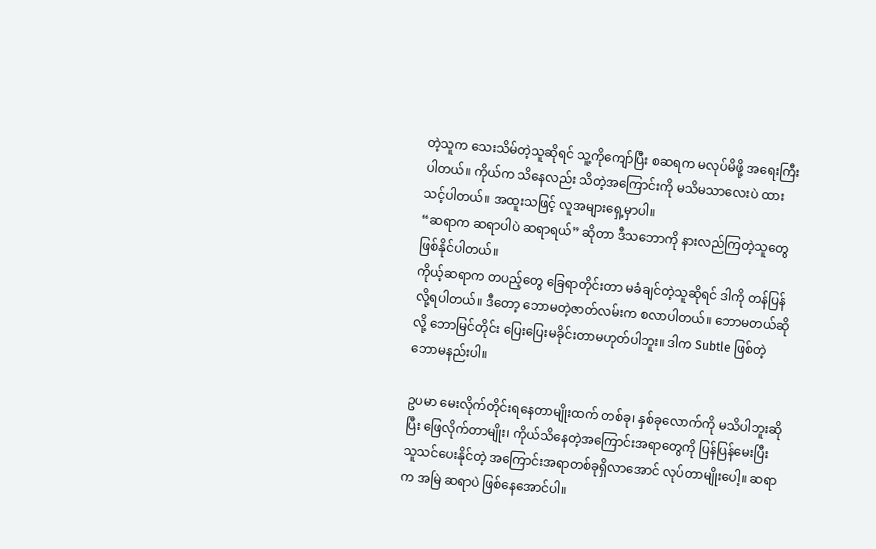တဲ့သူက သေးသိမ်တဲ့သူဆိုရင် သူ့ကိုကျော်ပြီး စဆရက မလုပ်မိဖို့ အရေးကြီးပါတယ်။ ကိုယ်က သိနေလည်း သိတဲ့အကြောင်းကို မသိမသာလေးပဲ ထားသင့်ပါတယ်။ အထူးသဖြင့် လူအများရှေ့မှာပါ။
“ဆရာက ဆရာပါပဲ ဆရာရယ်” ဆိုတာ ဒီသဘောကို နားလည်ကြတဲ့သူတွေ ဖြစ်နိုင်ပါတယ်။
ကိုယ့်ဆရာက တပည့်တွေ ခြေရာတိုင်းတာ မခံချင်တဲ့သူဆိုရင် ဒါကို တန်ပြန်လို့ရပါတယ်။ ဒီတော့ ဘောမတဲ့ဇာတ်လမ်းက စလာပါတယ်။ ဘောမတယ်ဆိုလို့ ဘောမြင်တိုင်း ပြေးပြေးမခိုင်းတာမဟုတ်ပါဘူး။ ဒါက Subtle ဖြစ်တဲ့ ဘောမနည်းပါ။

ဥပမာ မေးလိုက်တိုင်းရနေတာမျိုးထက် တစ်ခု၊ နှစ်ခုလောက်ကို မသိပါဘူးဆိုပြီး ဖြေလိုက်တာမျိုး၊ ကိုယ်သိနေတဲ့အကြောင်းအရာတွေကို ပြန်ပြန်မေးပြီး သူသင်ပေးနိုင်တဲ့ အကြောင်းအရာတစ်ခုရှိလာအောင် လုပ်တာမျိုးပေါ့။ ဆရာက အမြဲ ဆရာပဲ ဖြစ်နေအောင်ပါ။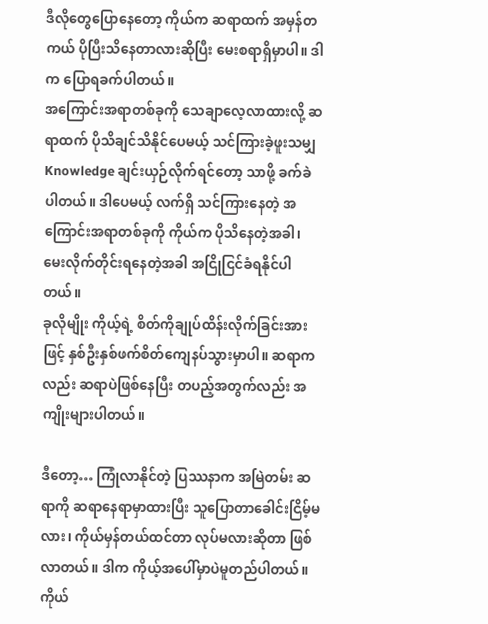ဒီလိုတွေပြောနေတော့ ကိုယ်က ဆရာထက် အမှန်တကယ် ပိုပြီးသိနေတာလားဆိုပြီး မေးစရာရှိမှာပါ။ ဒါက ပြောရခက်ပါတယ်။
အကြောင်းအရာတစ်ခုကို သေချာလေ့လာထားလို့ ဆရာထက် ပိုသိချင်သိနိုင်ပေမယ့် သင်ကြားခဲ့ဖူးသမျှ Knowledge ချင်းယှဉ်လိုက်ရင်တော့ သာဖို့ ခက်ခဲပါတယ်။ ဒါပေမယ့် လက်ရှိ သင်ကြားနေတဲ့ အကြောင်းအရာတစ်ခုကို ကိုယ်က ပိုသိနေတဲ့အခါ၊ မေးလိုက်တိုင်းရနေတဲ့အခါ အငြိုငြင်ခံရနိုင်ပါတယ်။
ခုလိုမျိုး ကိုယ့်ရဲ့ စိတ်ကိုချုပ်ထိန်းလိုက်ခြင်းအားဖြင့် နှစ်ဦးနှစ်ဖက်စိတ်ကျေနပ်သွားမှာပါ။ ဆရာကလည်း ဆရာပဲဖြစ်နေပြီး တပည့်အတွက်လည်း အကျိုးများပါတယ်။

ဒီတော့… ကြုံလာနိုင်တဲ့ ပြဿနာက အမြဲတမ်း ဆရာကို ဆရာနေရာမှာထားပြီး သူပြောတာခေါင်းငြိမ့်မလား၊ ကိုယ်မှန်တယ်ထင်တာ လုပ်မလားဆိုတာ ဖြစ်လာတယ်။ ဒါက ကိုယ့်အပေါ်မှာပဲမူတည်ပါတယ်။
ကိုယ်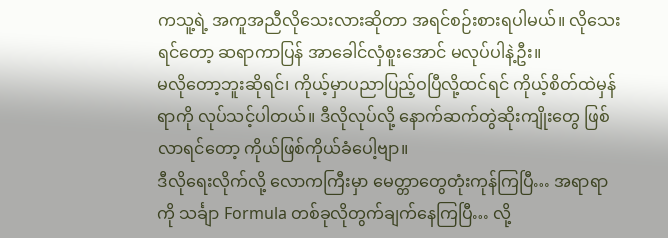ကသူ့ရဲ့ အကူအညီလိုသေးလားဆိုတာ အရင်စဉ်းစားရပါမယ်။ လိုသေးရင်တော့ ဆရာကာပြန် အာခေါင်လှံစူးအောင် မလုပ်ပါနဲ့ဦး။
မလိုတော့ဘူးဆိုရင်၊ ကိုယ့်မှာပညာပြည့်ဝပြီလို့ထင်ရင် ကိုယ့်စိတ်ထဲမှန်ရာကို လုပ်သင့်ပါတယ်။ ဒီလိုလုပ်လို့ နောက်ဆက်တွဲဆိုးကျိုးတွေ ဖြစ်လာရင်တော့ ကိုယ်ဖြစ်ကိုယ်ခံပေါ့ဗျာ။
ဒီလိုရေးလိုက်လို့ လောကကြီးမှာ မေတ္တာတွေတုံးကုန်ကြပြီ… အရာရာကို သင်္ချာ Formula တစ်ခုလိုတွက်ချက်နေကြပြီ… လို့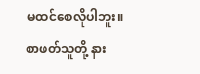မထင်စေလိုပါဘူး။
စာဖတ်သူတို့ နား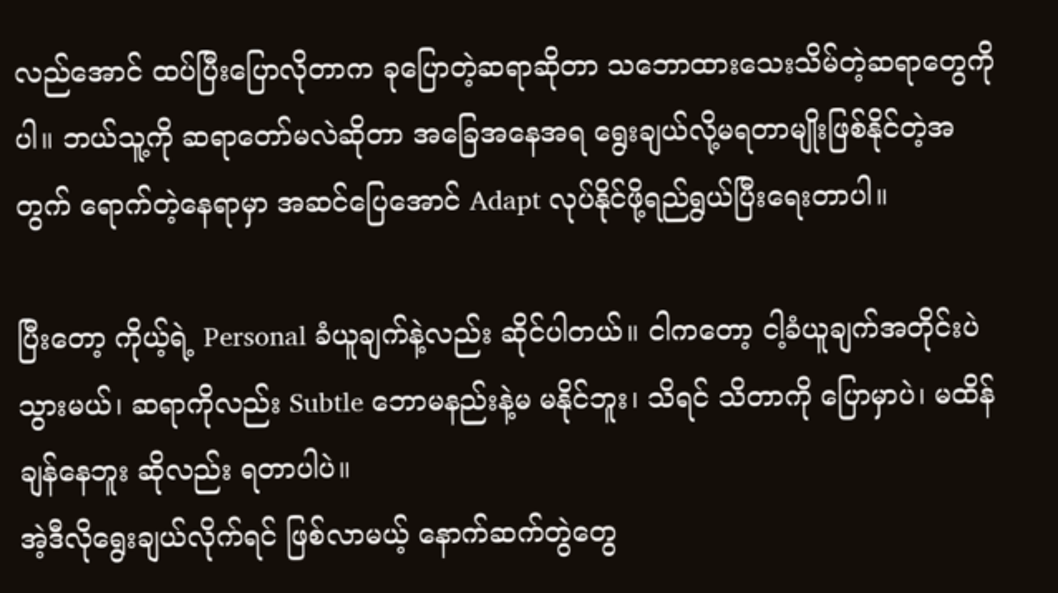လည်အောင် ထပ်ပြီးပြောလိုတာက ခုပြောတဲ့ဆရာဆိုတာ သဘောထားသေးသိမ်တဲ့ဆရာတွေကိုပါ။ ဘယ်သူ့ကို ဆရာတော်မလဲဆိုတာ အခြေအနေအရ ရွေးချယ်လို့မရတာမျိုးဖြစ်နိုင်တဲ့အတွက် ရောက်တဲ့နေရာမှာ အဆင်ပြေအောင် Adapt လုပ်နိုင်ဖို့ရည်ရွယ်ပြီးရေးတာပါ။

ပြီးတော့ ကိုယ့်ရဲ့ Personal ခံယူချက်နဲ့လည်း ဆိုင်ပါတယ်။ ငါကတော့ ငါ့ခံယူချက်အတိုင်းပဲသွားမယ်၊ ဆရာကိုလည်း Subtle ဘောမနည်းနဲ့မ မနိုင်ဘူး၊ သိရင် သိတာကို ပြောမှာပဲ၊ မထိန်ချန်နေဘူး ဆိုလည်း ရတာပါပဲ။
အဲ့ဒီလိုရွေးချယ်လိုက်ရင် ဖြစ်လာမယ့် နောက်ဆက်တွဲတွေ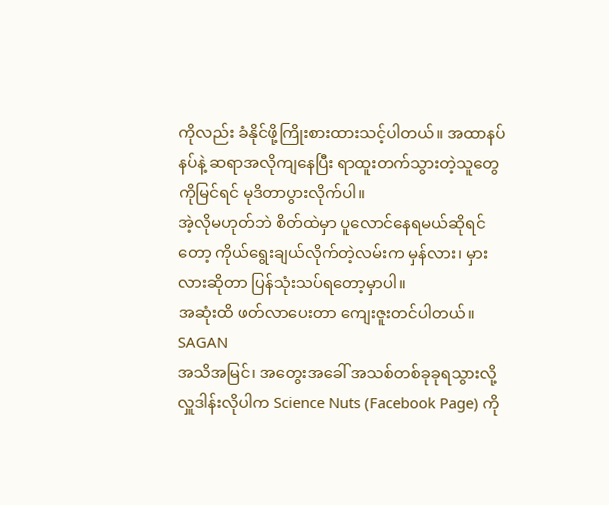ကိုလည်း ခံနိုင်ဖို့ကြိုးစားထားသင့်ပါတယ်။ အထာနပ်နပ်နဲ့ ဆရာအလိုကျနေပြီး ရာထူးတက်သွားတဲ့သူတွေကိုမြင်ရင် မုဒိတာပွားလိုက်ပါ။
အဲ့လိုမဟုတ်ဘဲ စိတ်ထဲမှာ ပူလောင်နေရမယ်ဆိုရင်တော့ ကိုယ်ရွေးချယ်လိုက်တဲ့လမ်းက မှန်လား၊ မှားလားဆိုတာ ပြန်သုံးသပ်ရတော့မှာပါ။
အဆုံးထိ ဖတ်လာပေးတာ ကျေးဇူးတင်ပါတယ်။
SAGAN
အသိအမြင်၊ အတွေးအခေါ် အသစ်တစ်ခုခုရသွားလို့ လှူဒါန်းလိုပါက Science Nuts (Facebook Page) ကို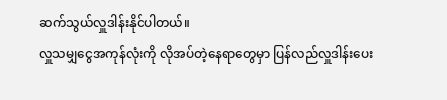ဆက်သွယ်လှူဒါန်းနိုင်ပါတယ်။
လှူသမျှငွေအကုန်လုံးကို လိုအပ်တဲ့နေရာတွေမှာ ပြန်လည်လှူဒါန်းပေး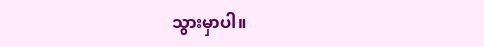သွားမှာပါ။